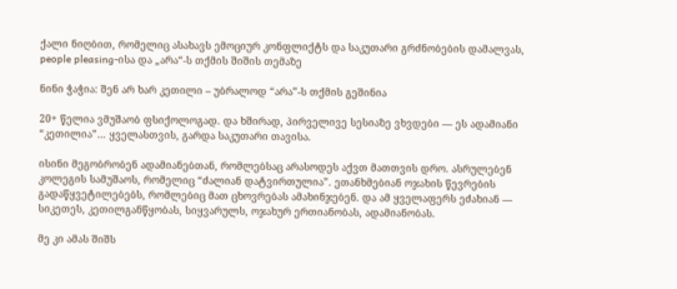ქალი ნიღბით, რომელიც ასახავს ემოციურ კონფლიქტს და საკუთარი გრძნობების დამალვას, people pleasing-ისა და „არა“-ს თქმის შიშის თემაზე

ნინი ჭაჭია: შენ არ ხარ კეთილი – უბრალოდ “არა”-ს თქმის გეშინია

20+ წელია ვმუშაობ ფსიქოლოგად. და ხშირად, პირველივე სესიაზე ვხვდები — ეს ადამიანი “კეთილია”… ყველასთვის, გარდა საკუთარი თავისა.

ისინი მეგობრობენ ადამიანებთან, რომლებსაც არასოდეს აქვთ მათთვის დრო. ასრულებენ კოლეგის სამუშაოს, რომელიც “ძალიან დატვირთულია”. ეთანხმებიან ოჯახის წევრების გადაწყვეტილებებს, რომლებიც მათ ცხოვრებას ამახინჯებენ. და ამ ყველაფერს ეძახიან — სიკეთეს, კეთილგანწყობას, სიყვარულს, ოჯახურ ერთიანობას, ადამიანობას.

მე კი ამას შიშს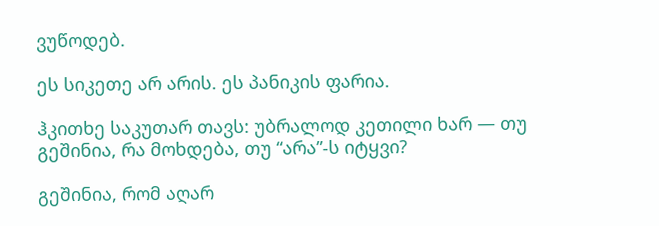ვუწოდებ.

ეს სიკეთე არ არის. ეს პანიკის ფარია.

ჰკითხე საკუთარ თავს: უბრალოდ კეთილი ხარ — თუ გეშინია, რა მოხდება, თუ “არა”-ს იტყვი?

გეშინია, რომ აღარ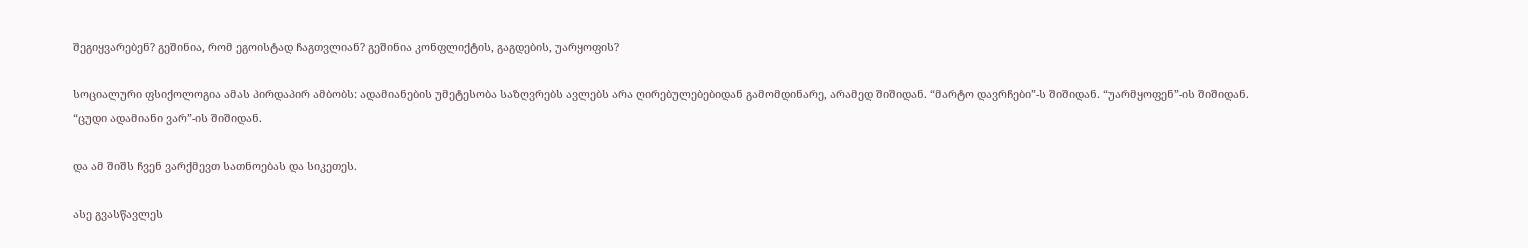შეგიყვარებენ? გეშინია, რომ ეგოისტად ჩაგთვლიან? გეშინია კონფლიქტის, გაგდების, უარყოფის?

სოციალური ფსიქოლოგია ამას პირდაპირ ამბობს: ადამიანების უმეტესობა საზღვრებს ავლებს არა ღირებულებებიდან გამომდინარე, არამედ შიშიდან. “მარტო დავრჩები”-ს შიშიდან. “უარმყოფენ”-ის შიშიდან. “ცუდი ადამიანი ვარ”-ის შიშიდან.

და ამ შიშს ჩვენ ვარქმევთ სათნოებას და სიკეთეს.

ასე გვასწავლეს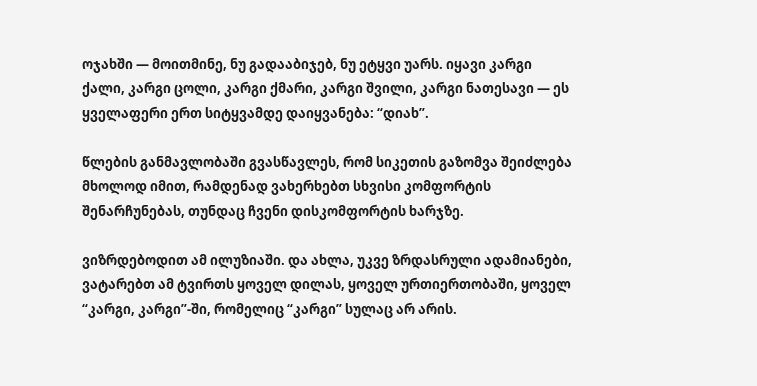ოჯახში — მოითმინე, ნუ გადააბიჯებ, ნუ ეტყვი უარს. იყავი კარგი ქალი, კარგი ცოლი, კარგი ქმარი, კარგი შვილი, კარგი ნათესავი — ეს ყველაფერი ერთ სიტყვამდე დაიყვანება: “დიახ”.

წლების განმავლობაში გვასწავლეს, რომ სიკეთის გაზომვა შეიძლება მხოლოდ იმით, რამდენად ვახერხებთ სხვისი კომფორტის შენარჩუნებას, თუნდაც ჩვენი დისკომფორტის ხარჯზე.

ვიზრდებოდით ამ ილუზიაში. და ახლა, უკვე ზრდასრული ადამიანები, ვატარებთ ამ ტვირთს ყოველ დილას, ყოველ ურთიერთობაში, ყოველ “კარგი, კარგი”-ში, რომელიც “კარგი” სულაც არ არის.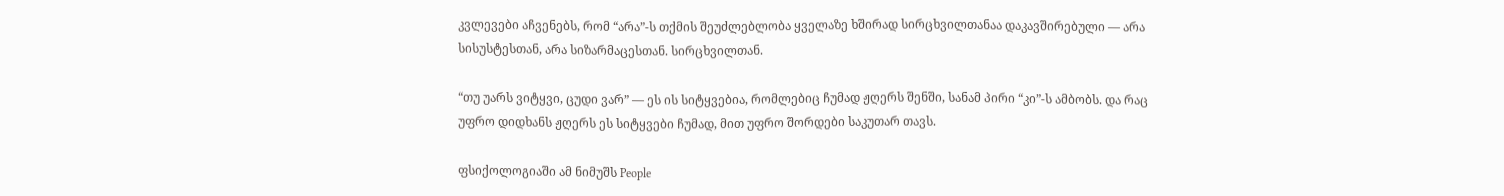კვლევები აჩვენებს, რომ “არა”-ს თქმის შეუძლებლობა ყველაზე ხშირად სირცხვილთანაა დაკავშირებული — არა სისუსტესთან, არა სიზარმაცესთან. სირცხვილთან.

“თუ უარს ვიტყვი, ცუდი ვარ” — ეს ის სიტყვებია, რომლებიც ჩუმად ჟღერს შენში, სანამ პირი “კი”-ს ამბობს. და რაც უფრო დიდხანს ჟღერს ეს სიტყვები ჩუმად, მით უფრო შორდები საკუთარ თავს.

ფსიქოლოგიაში ამ ნიმუშს People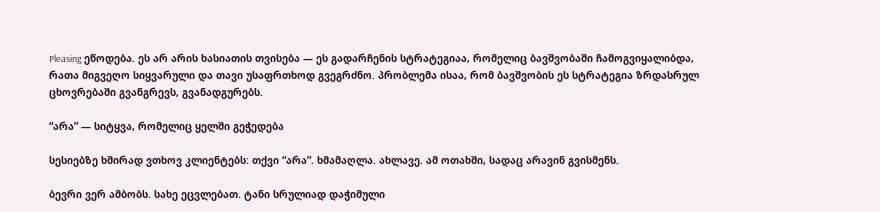Pleasing ეწოდება. ეს არ არის ხასიათის თვისება — ეს გადარჩენის სტრატეგიაა, რომელიც ბავშვობაში ჩამოგვიყალიბდა, რათა მიგვეღო სიყვარული და თავი უსაფრთხოდ გვეგრძნო. პრობლემა ისაა, რომ ბავშვობის ეს სტრატეგია ზრდასრულ ცხოვრებაში გვანგრევს, გვანადგურებს.

“არა” — სიტყვა, რომელიც ყელში გეჭედება

სესიებზე ხშირად ვთხოვ კლიენტებს: თქვი “არა”. ხმამაღლა. ახლავე. ამ ოთახში, სადაც არავინ გვისმენს.

ბევრი ვერ ამბობს. სახე ეცვლებათ. ტანი სრულიად დაჭიმული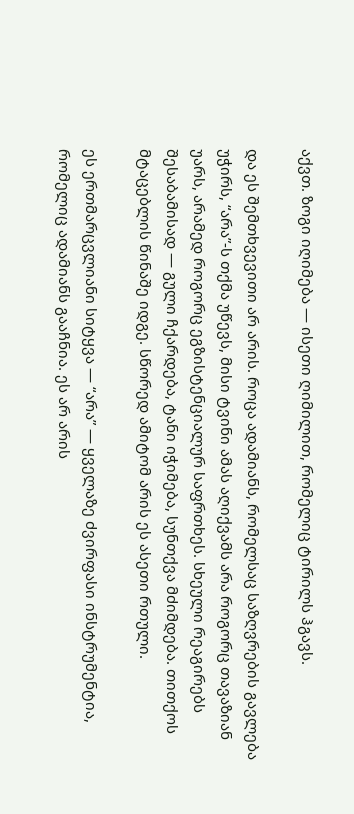აქვთ. ზოგი იღიმება — ისეთი ღიმილით, რომელიც ტირილს ჰგავს.

და ეს შემთხვევითი არ არის. როცა ადამიანს, რომელსაც საზღვრების გავლება უჭირს, “არა”-ს თქმა უწევს, მისი ტვინი ამას აღიქვამს არა როგორც თავაზიან უარს, არამედ როგორც ეგზისტენციალურ საფრთხეს. სხეული რეაგირებს შესაბამისად — გული ჩქარდება, ტანი იჭიმება, სუნთქვა მძიმდება. თითქოს მტაცებლის წინაშე იდგე. სწორედ ამიტომ არის ეს ასეთი რთული.

ეს ერთმარცვლიანი სიტყვა — “არა” — ყველაზე ძვირფასი ინსტრუმენტია, რომელიც ადამიანს გააჩნია. ეს არ არის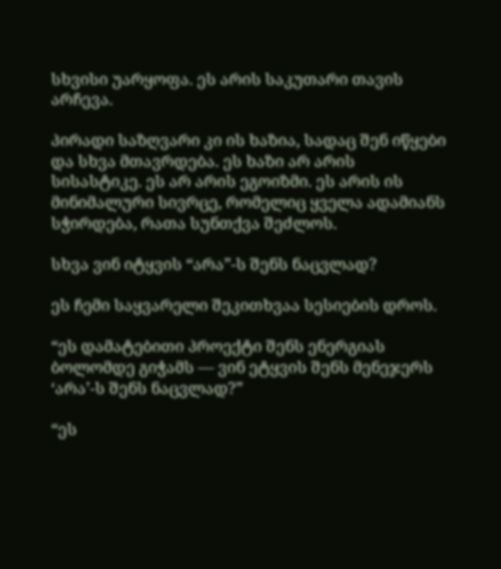სხვისი უარყოფა. ეს არის საკუთარი თავის არჩევა.

პირადი საზღვარი კი ის ხაზია, სადაც შენ იწყები და სხვა მთავრდება. ეს ხაზი არ არის სისასტიკე. ეს არ არის ეგოიზმი. ეს არის ის მინიმალური სივრცე, რომელიც ყველა ადამიანს სჭირდება, რათა სუნთქვა შეძლოს.

სხვა ვინ იტყვის “არა”-ს შენს ნაცვლად?

ეს ჩემი საყვარელი შეკითხვაა სესიების დროს.

“ეს დამატებითი პროექტი შენს ენერგიას ბოლომდე გიჭამს — ვინ ეტყვის შენს მენეჯერს ‘არა’-ს შენს ნაცვლად?”

“ეს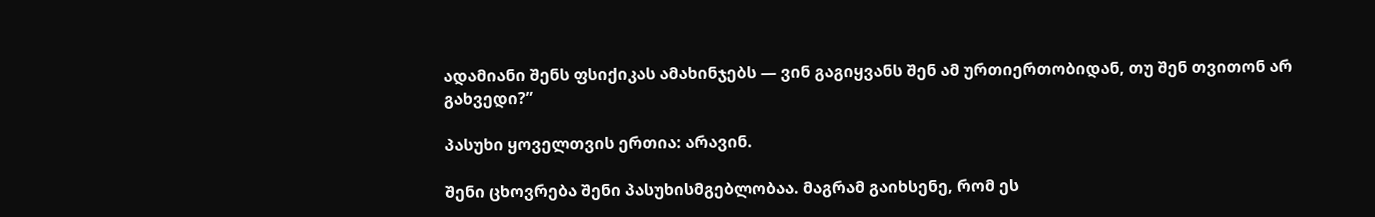ადამიანი შენს ფსიქიკას ამახინჯებს — ვინ გაგიყვანს შენ ამ ურთიერთობიდან, თუ შენ თვითონ არ გახვედი?”

პასუხი ყოველთვის ერთია: არავინ.

შენი ცხოვრება შენი პასუხისმგებლობაა. მაგრამ გაიხსენე, რომ ეს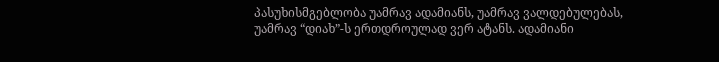პასუხისმგებლობა უამრავ ადამიანს, უამრავ ვალდებულებას, უამრავ “დიახ”-ს ერთდროულად ვერ ატანს. ადამიანი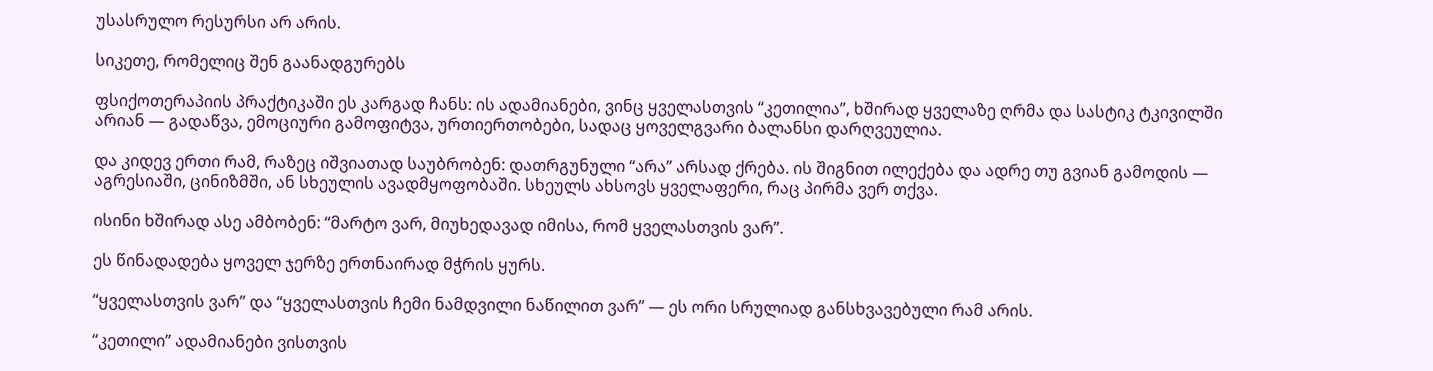უსასრულო რესურსი არ არის.

სიკეთე, რომელიც შენ გაანადგურებს

ფსიქოთერაპიის პრაქტიკაში ეს კარგად ჩანს: ის ადამიანები, ვინც ყველასთვის “კეთილია”, ხშირად ყველაზე ღრმა და სასტიკ ტკივილში არიან — გადაწვა, ემოციური გამოფიტვა, ურთიერთობები, სადაც ყოველგვარი ბალანსი დარღვეულია.

და კიდევ ერთი რამ, რაზეც იშვიათად საუბრობენ: დათრგუნული “არა” არსად ქრება. ის შიგნით ილექება და ადრე თუ გვიან გამოდის — აგრესიაში, ცინიზმში, ან სხეულის ავადმყოფობაში. სხეულს ახსოვს ყველაფერი, რაც პირმა ვერ თქვა.

ისინი ხშირად ასე ამბობენ: “მარტო ვარ, მიუხედავად იმისა, რომ ყველასთვის ვარ”.

ეს წინადადება ყოველ ჯერზე ერთნაირად მჭრის ყურს.

“ყველასთვის ვარ” და “ყველასთვის ჩემი ნამდვილი ნაწილით ვარ” — ეს ორი სრულიად განსხვავებული რამ არის.

“კეთილი” ადამიანები ვისთვის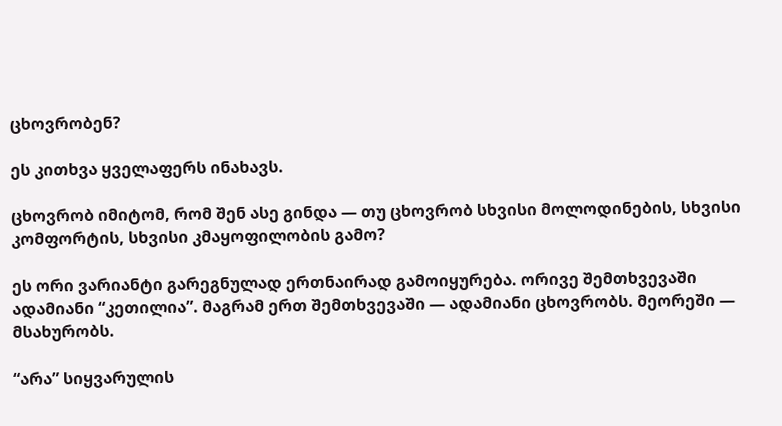ცხოვრობენ?

ეს კითხვა ყველაფერს ინახავს.

ცხოვრობ იმიტომ, რომ შენ ასე გინდა — თუ ცხოვრობ სხვისი მოლოდინების, სხვისი კომფორტის, სხვისი კმაყოფილობის გამო?

ეს ორი ვარიანტი გარეგნულად ერთნაირად გამოიყურება. ორივე შემთხვევაში ადამიანი “კეთილია”. მაგრამ ერთ შემთხვევაში — ადამიანი ცხოვრობს. მეორეში — მსახურობს.

“არა” სიყვარულის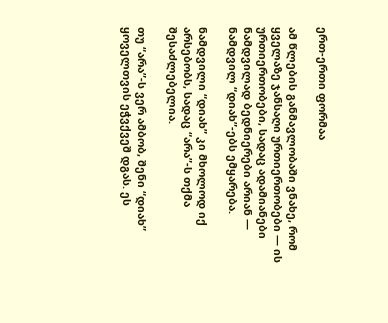ერთ-ერთი ფორმაა

ამ წლების განმავლობაში ვნახე, რომ ყველაზე ჯანსაღი ურთიერთობები — ის ურთიერთობები, სადაც ადამიანები ნამდვილად ბედნიერები არიან — ნამდვილ “დიახ”-ებს ემყარება.

ნამდვილი “დიახ” კი მხოლოდ იქ არსებობს, სადაც “არა”-ს თქმა შესაძლებელია.

თუ “არა”-ს ვერ ამბობ, შენი “დიახ” ყოველთვის ეჭვქვეშ დგას. ეს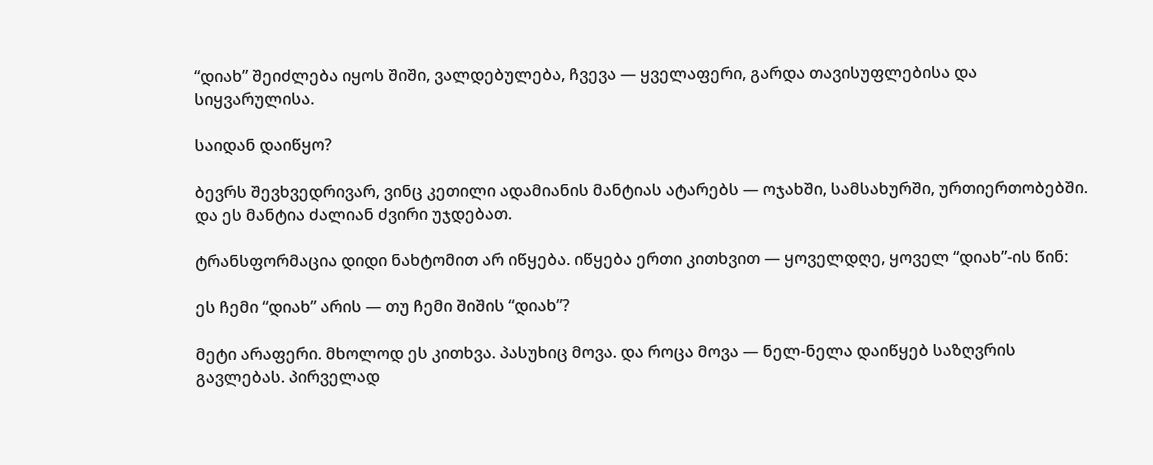“დიახ” შეიძლება იყოს შიში, ვალდებულება, ჩვევა — ყველაფერი, გარდა თავისუფლებისა და სიყვარულისა.

საიდან დაიწყო?

ბევრს შევხვედრივარ, ვინც კეთილი ადამიანის მანტიას ატარებს — ოჯახში, სამსახურში, ურთიერთობებში. და ეს მანტია ძალიან ძვირი უჯდებათ.

ტრანსფორმაცია დიდი ნახტომით არ იწყება. იწყება ერთი კითხვით — ყოველდღე, ყოველ “დიახ”-ის წინ:

ეს ჩემი “დიახ” არის — თუ ჩემი შიშის “დიახ”?

მეტი არაფერი. მხოლოდ ეს კითხვა. პასუხიც მოვა. და როცა მოვა — ნელ-ნელა დაიწყებ საზღვრის გავლებას. პირველად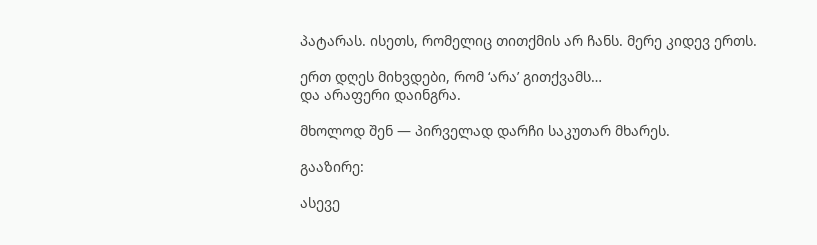პატარას. ისეთს, რომელიც თითქმის არ ჩანს. მერე კიდევ ერთს.

ერთ დღეს მიხვდები, რომ ‘არა’ გითქვამს…
და არაფერი დაინგრა.

მხოლოდ შენ — პირველად დარჩი საკუთარ მხარეს.

გააზირე:

ასევე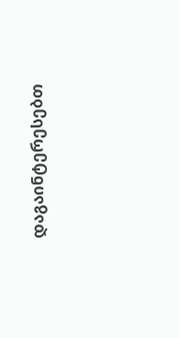დაგაინტერესებთ